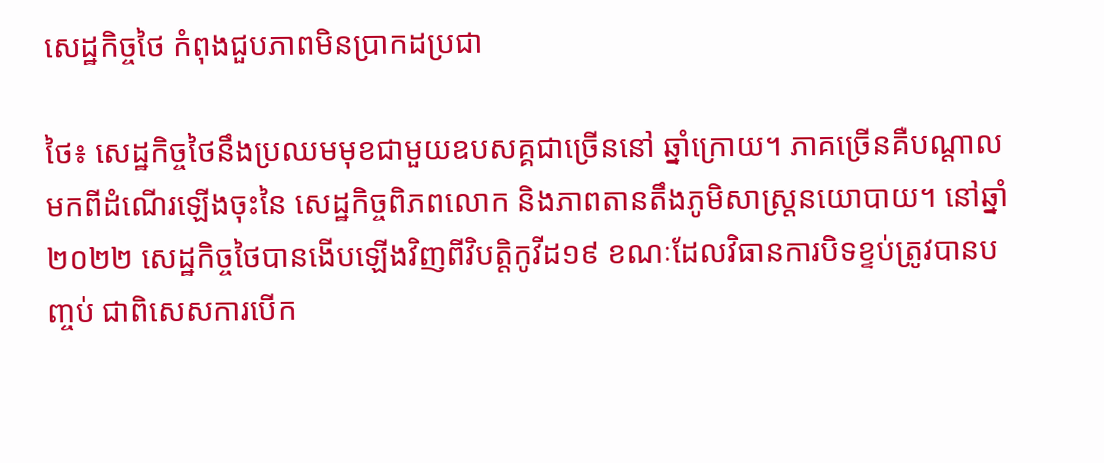សេដ្ឋកិច្ចថៃ កំពុងជួបភាពមិនប្រាកដប្រជា

ថៃ៖ សេដ្ឋកិច្ចថៃនឹងប្រឈមមុខជាមួយឧបសគ្គជាច្រើននៅ ឆ្នាំក្រោយ។ ភាគច្រើនគឺបណ្ដាលមកពីដំណើរឡើងចុះនៃ សេដ្ឋកិច្ចពិភពលោក និងភាពតានតឹងភូមិសាស្ត្រនយោបាយ។ នៅឆ្នាំ២០២២ សេដ្ឋកិច្ចថៃបានងើបឡើងវិញពីវិបត្តិកូវីដ១៩ ខណៈដែលវិធានការបិទខ្ទប់ត្រូវបានបញ្ចប់ ជាពិសេសការបើក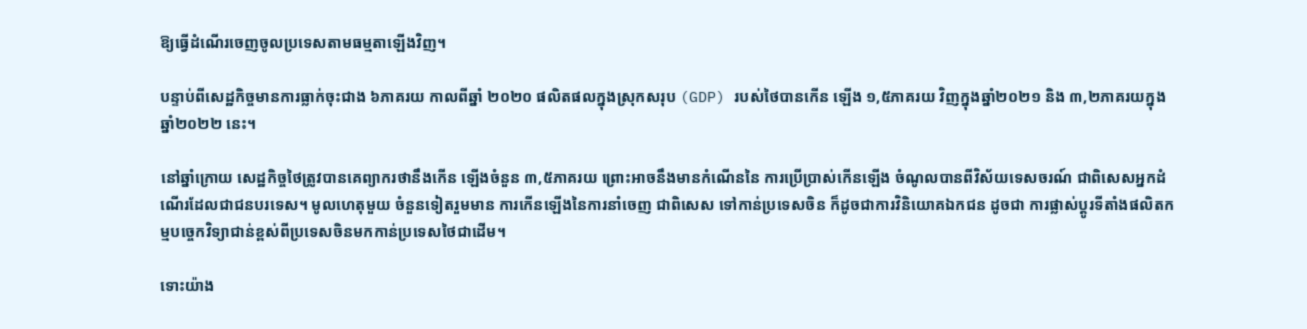ឱ្យធ្វើដំណើរចេញចូលប្រទេសតាមធម្មតាឡើងវិញ។

បន្ទាប់ពីសេដ្ឋកិច្ចមានការធ្លាក់ចុះជាង ៦ភាគរយ កាលពីឆ្នាំ ២០២០ ផលិតផលក្នុងស្រុកសរុប (GDP) របស់ថៃបានកើន ឡើង ១,៥ភាគរយ វិញក្នុងឆ្នាំ២០២១ និង ៣,២ភាគរយក្នុង ឆ្នាំ២០២២ នេះ។

នៅឆ្នាំក្រោយ សេដ្ឋកិច្ចថៃត្រូវបានគេព្យាករថានឹងកើន ឡើងចំនួន ៣,៥ភាគរយ ព្រោះអាចនឹងមានកំណើននៃ ការប្រើប្រាស់កើនឡើង ចំណូលបានពីវិស័យទេសចរណ៍ ជាពិសេសអ្នកដំណើរដែលជាជនបរទេស។ មូលហេតុមួយ ចំនួនទៀតរួមមាន ការកើនឡើងនៃការនាំចេញ ជាពិសេស ទៅកាន់ប្រទេសចិន ក៏ដូចជាការវិនិយោគឯកជន ដូចជា ការផ្លាស់ប្តូរទីតាំងផលិតកម្មបច្ចេកវិទ្យាជាន់ខ្ពស់ពីប្រទេសចិនមកកាន់ប្រទេសថៃជាដើម។

ទោះយ៉ាង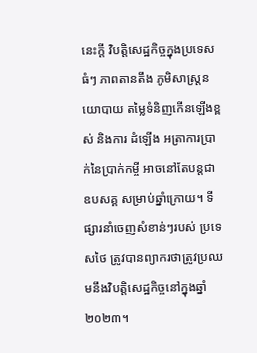នេះក្តី វិបត្តិសេដ្ឋកិច្ចក្នុងប្រទេសធំៗ ភាពតានតឹង ភូមិសាស្ត្រនយោបាយ តម្លៃទំនិញកើនឡើងខ្ពស់ និងការ ដំឡើង អត្រាការប្រាក់នៃប្រាក់កម្ចី អាចនៅតែបន្តជាឧបសគ្គ សម្រាប់ឆ្នាំក្រោយ។ ទីផ្សារនាំចេញសំខាន់ៗរបស់ ប្រទេសថៃ ត្រូវបានព្យាករថាត្រូវប្រឈមនឹងវិបត្តិសេដ្ឋកិច្ចនៅក្នុងឆ្នាំ២០២៣។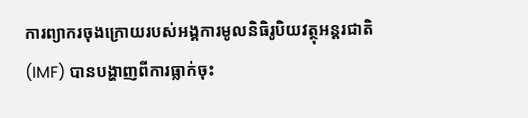ការព្យាករចុងក្រោយរបស់អង្គការមូលនិធិរូបិយវត្ថុអន្តរជាតិ (IMF) បានបង្ហាញពីការធ្លាក់ចុះ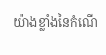យ៉ាងខ្លាំងនៃកំណើ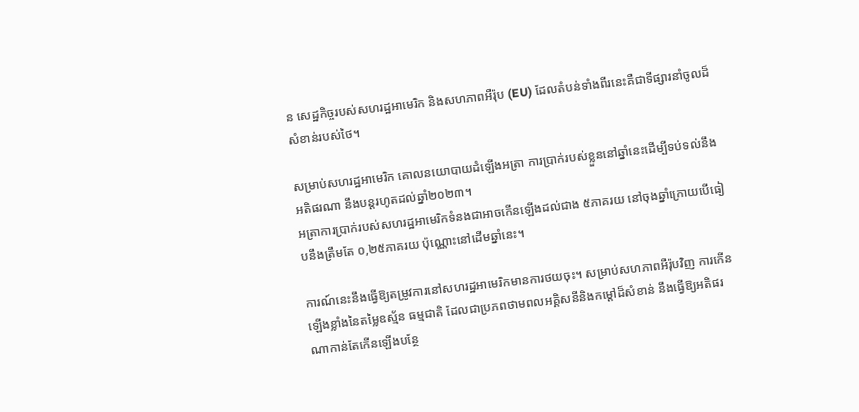ន សេដ្ឋកិច្ចរបស់សហរដ្ឋអាមេរិក និងសហភាពអឺរ៉ុប (EU) ដែលតំបន់ទាំងពីរនេះគឺជាទីផ្សារនាំចូលដ៏សំខាន់របស់ថៃ។

សម្រាប់សហរដ្ឋអាមេរិក គោលនយោបាយដំឡើងអត្រា ការប្រាក់របស់ខ្លួននៅឆ្នាំនេះដើម្បីទប់ទល់នឹងអតិផរណា នឹងបន្តរហូតដល់ឆ្នាំ២០២៣។
អត្រាការប្រាក់របស់សហរដ្ឋអាមេរិកទំនងជាអាចកើនឡើងដល់ជាង ៥ភាគរយ នៅចុងឆ្នាំក្រោយបើធៀបនឹងត្រឹមតែ ០,២៥ភាគរយ ប៉ុណ្ណោះនៅដើមឆ្នាំនេះ។

ការណ៍នេះនឹងធ្វើឱ្យតម្រូវការនៅសហរដ្ឋអាមេរិកមានការថយចុះ។ សម្រាប់សហភាពអឺរ៉ុបវិញ ការកើនឡើងខ្លាំងនៃតម្លៃឧស្ម័ន ធម្មជាតិ ដែលជាប្រភពថាមពលអគ្គិសនីនិងកម្តៅដ៏សំខាន់ នឹងធ្វើឱ្យអតិផរណាកាន់តែកើនឡើងបន្ថែ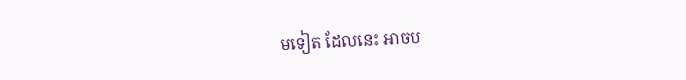មទៀត ដែលនេះ អាចប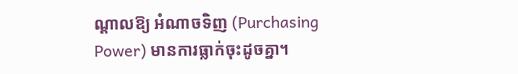ណ្ដាលឱ្យ អំណាចទិញ (Purchasing Power) មានការធ្លាក់ចុះដូចគ្នា។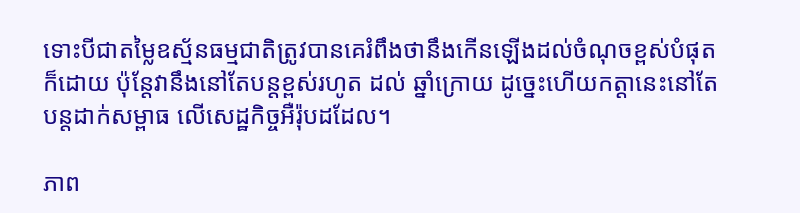ទោះបីជាតម្លៃឧស្ម័នធម្មជាតិត្រូវបានគេរំពឹងថានឹងកើនឡើងដល់ចំណុចខ្ពស់បំផុតក៏ដោយ ប៉ុន្តែវានឹងនៅតែបន្តខ្ពស់រហូត ដល់ ឆ្នាំក្រោយ ដូច្នេះហើយកត្តានេះនៅតែបន្តដាក់សម្ពាធ លើសេដ្ឋកិច្ចអឺរ៉ុបដដែល។

ភាព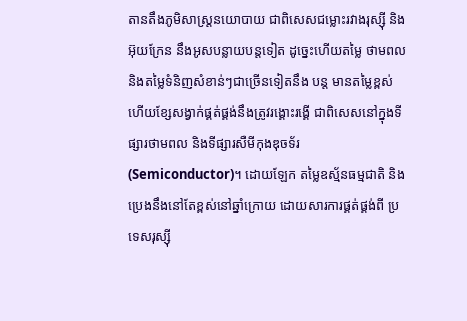តានតឹងភូមិសាស្ត្រនយោបាយ ជាពិសេសជម្លោះរវាងរុស្ស៊ី និងអ៊ុយក្រែន នឹងអូសបន្លាយបន្តទៀត ដូច្នេះហើយតម្លៃ ថាមពល និងតម្លៃទំនិញសំខាន់ៗជាច្រើនទៀតនឹង បន្ត មានតម្លៃខ្ពស់ ហើយខ្សែសង្វាក់ផ្គត់ផ្គង់នឹងត្រូវរង្គោះរង្គើ ជាពិសេសនៅក្នុងទីផ្សារថាមពល និងទីផ្សារសឺមីកុងឌុចទ័រ (Semiconductor)។ ដោយឡែក តម្លៃឧស្ម័នធម្មជាតិ និងប្រេងនឹងនៅតែខ្ពស់នៅឆ្នាំក្រោយ ដោយសារការផ្គត់ផ្គង់ពី ប្រទេសរុស្ស៊ី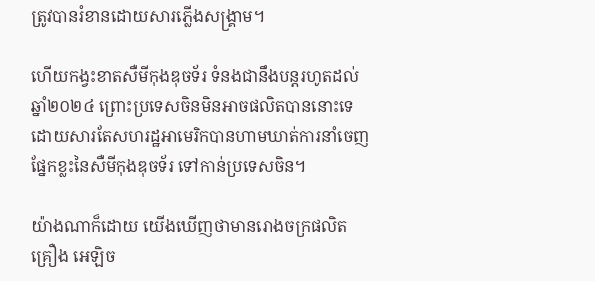ត្រូវបានរំខានដោយសារភ្លើងសង្គ្រាម។

ហើយកង្វះខាតសឺមីកុងឌុចទ័រ ទំនងជានឹងបន្តរហូតដល់ ឆ្នាំ២០២៤ ព្រោះប្រទេសចិនមិនអាចផលិតបាននោះទេ ដោយសារតែសហរដ្ឋអាមេរិកបានហាមឃាត់ការនាំចេញផ្នែកខ្លះនៃសឺមីកុងឌុចទ័រ ទៅកាន់ប្រទេសចិន។

យ៉ាងណាក៏ដោយ យើងឃើញថាមានរោងចក្រផលិតគ្រឿង អេឡិច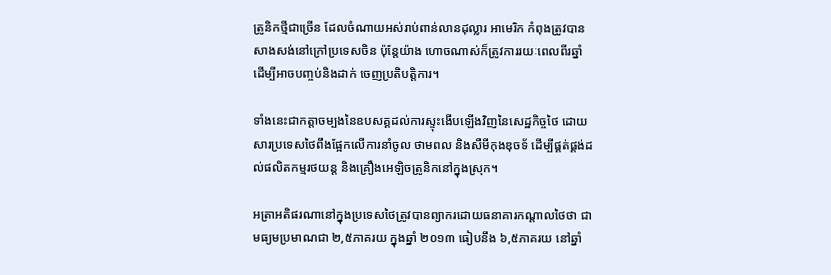ត្រូនិកថ្មីជាច្រើន ដែលចំណាយអស់រាប់ពាន់លានដុល្លារ អាមេរិក កំពុងត្រូវបានសាងសង់នៅក្រៅប្រទេសចិន ប៉ុន្តែយ៉ាង ហោចណាស់ក៏ត្រូវការរយៈពេលពីរឆ្នាំ ដើម្បីអាចបញ្ចប់និងដាក់ ចេញប្រតិបត្តិការ។

ទាំងនេះជាកត្តាចម្បងនៃឧបសគ្គដល់ការស្ទុះងើបឡើងវិញនៃសេដ្ឋកិច្ចថៃ ដោយសារប្រទេសថៃពឹងផ្អែកលើការនាំចូល ថាមពល និងសឺមីកុងឌុចទ័ ដើម្បីផ្គត់ផ្គង់ដល់ផលិតកម្មរថយន្ត និងគ្រឿងអេឡិចត្រូនិកនៅក្នុងស្រុក។

អត្រាអតិផរណានៅក្នុងប្រទេសថៃត្រូវបានព្យាករដោយធនាគារកណ្តាលថៃថា ជាមធ្យមប្រមាណជា ២,៥ភាគរយ ក្នុងឆ្នាំ ២០១៣ ធៀបនឹង ៦,៥ភាគរយ នៅឆ្នាំ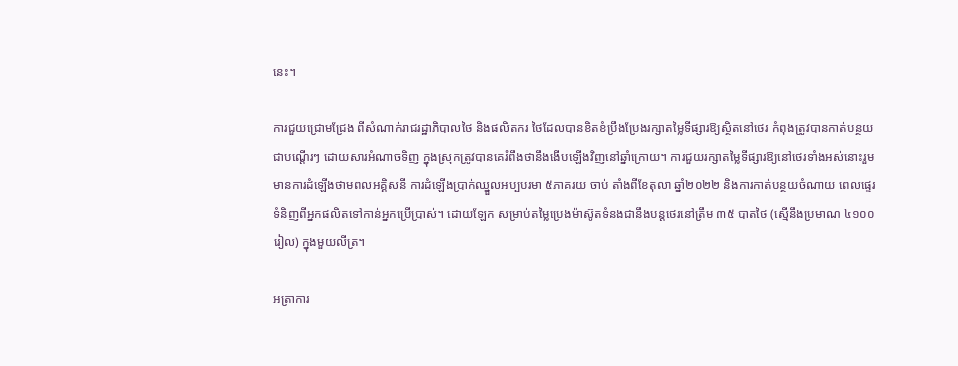នេះ។

ការជួយជ្រោមជ្រែង ពីសំណាក់រាជរដ្ឋាភិបាលថៃ និងផលិតករ ថៃដែលបានខិតខំប្រឹងប្រែងរក្សាតម្លៃទីផ្សារឱ្យស្ថិតនៅថេរ កំពុងត្រូវបានកាត់បន្ថយជាបណ្តើរៗ ដោយសារអំណាចទិញ ក្នុងស្រុកត្រូវបានគេរំពឹងថានឹងងើបឡើងវិញនៅឆ្នាំក្រោយ។ ការជួយរក្សាតម្លៃទីផ្សារឱ្យនៅថេរទាំងអស់នោះរួមមានការដំឡើងថាមពលអគ្គិសនី ការដំឡើងប្រាក់ឈ្នួលអប្បបរមា ៥ភាគរយ ចាប់ តាំងពីខែតុលា ឆ្នាំ២០២២ និងការកាត់បន្ថយចំណាយ ពេលផ្ទេរទំនិញពីអ្នកផលិតទៅកាន់អ្នកប្រើប្រាស់។ ដោយឡែក សម្រាប់តម្លៃប្រេងម៉ាស៊ូតទំនងជានឹងបន្តថេរនៅត្រឹម ៣៥ បាតថៃ (ស្មើនឹងប្រមាណ ៤១០០រៀល) ក្នុងមួយលីត្រ។

អត្រាការ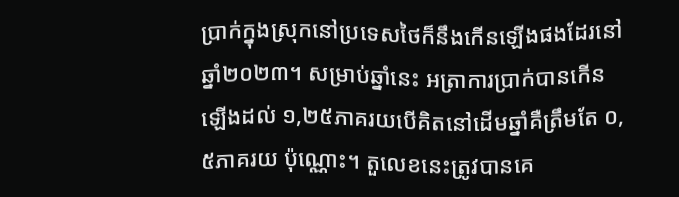ប្រាក់ក្នុងស្រុកនៅប្រទេសថៃក៏នឹងកើនឡើងផងដែរនៅឆ្នាំ២០២៣។ សម្រាប់ឆ្នាំនេះ អត្រាការប្រាក់បានកើន ឡើងដល់ ១,២៥ភាគរយបើគិតនៅដើមឆ្នាំគឺត្រឹមតែ ០,៥ភាគរយ ប៉ុណ្ណោះ។ តួលេខនេះត្រូវបានគេ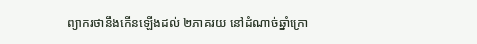ព្យាករថានឹងកើនឡើងដល់ ២ភាគរយ នៅដំណាច់ឆ្នាំក្រោ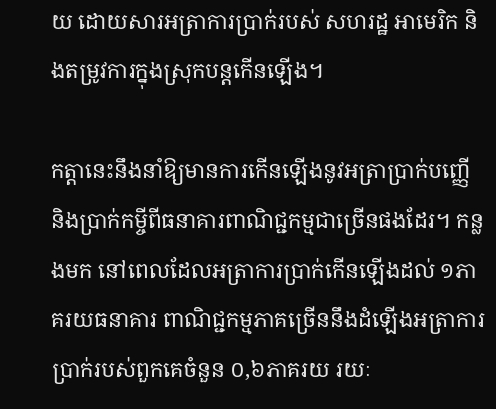យ ដោយសារអត្រាការប្រាក់របស់ សហរដ្ឋ អាមេរិក និងតម្រូវការក្នុងស្រុកបន្តកើនឡើង។

កត្តានេះនឹងនាំឱ្យមានការកើនឡើងនូវអត្រាប្រាក់បញ្ញើ និងប្រាក់កម្ចីពីធនាគារពាណិជ្ជកម្មជាច្រើនផងដែរ។ កន្លងមក នៅពេលដែលអត្រាការប្រាក់កើនឡើងដល់ ១ភាគរយធនាគារ ពាណិជ្ជកម្មភាគច្រើននឹងដំឡើងអត្រាការប្រាក់របស់ពួកគេចំនួន ០,៦ភាគរយ រយៈ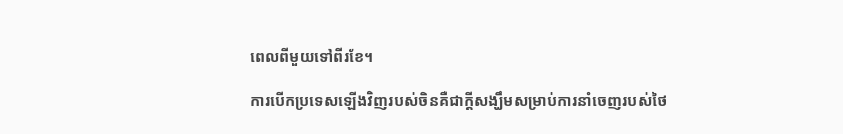ពេលពីមួយទៅពីរខែ។

ការបើកប្រទេសឡើងវិញរបស់ចិនគឺជាក្តីសង្ឃឹមសម្រាប់ការនាំចេញរបស់ថៃ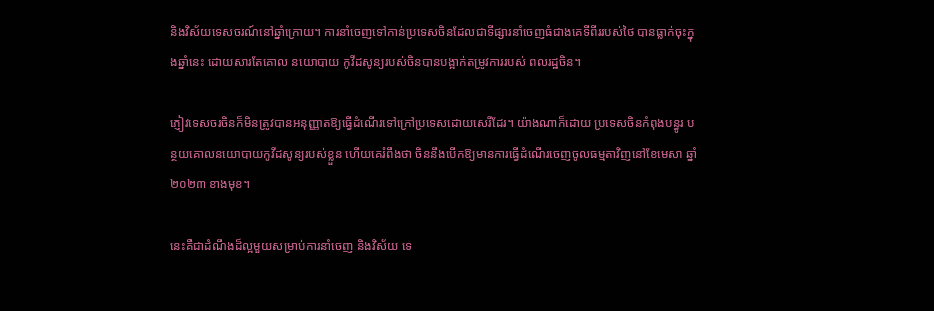និងវិស័យទេសចរណ៍នៅឆ្នាំក្រោយ។ ការនាំចេញទៅកាន់ប្រទេសចិនដែលជាទីផ្សារនាំចេញធំជាងគេទីពីររបស់ថៃ បានធ្លាក់ចុះក្នុងឆ្នាំនេះ ដោយសារតែគោល នយោបាយ កូវីដសូន្យរបស់ចិនបានបង្អាក់តម្រូវការរបស់ ពលរដ្ឋចិន។

ភ្ញៀវទេសចរចិនក៏មិនត្រូវបានអនុញ្ញាតឱ្យធ្វើដំណើរទៅក្រៅប្រទេសដោយសេរីដែរ។ យ៉ាងណាក៏ដោយ ប្រទេសចិនកំពុងបន្ធូរ បន្ថយគោលនយោបាយកូវីដសូន្យរបស់ខ្លួន ហើយគេរំពឹងថា ចិននឹងបើកឱ្យមានការធ្វើដំណើរចេញចូលធម្មតាវិញនៅខែមេសា ឆ្នាំ២០២៣ ខាងមុខ។

នេះគឺជាដំណឹងដ៏ល្អមួយសម្រាប់ការនាំចេញ និងវិស័យ ទេ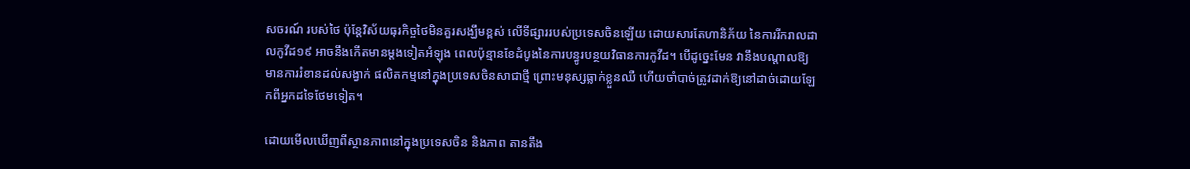សចរណ៍ របស់ថៃ ប៉ុន្តែវិស័យធុរកិច្ចថៃមិនគួរសង្ឃឹមខ្ពស់ លើទីផ្សាររបស់ប្រទេសចិនឡើយ ដោយសារតែហានិភ័យ នៃការរីករាលដាលកូវីដ១៩ អាចនឹងកើតមានម្ដងទៀតអំឡុង ពេលប៉ុន្មានខែដំបូងនៃការបន្ធូរបន្ថយវិធានការកូវីដ។ បើដូច្នេះមែន វានឹងបណ្តាលឱ្យមានការរំខានដល់សង្វាក់ ផលិតកម្មនៅក្នុងប្រទេសចិនសាជាថ្មី ព្រោះមនុស្សធ្លាក់ខ្លួនឈឺ ហើយចាំបាច់ត្រូវដាក់ឱ្យនៅដាច់ដោយឡែកពីអ្នកដទៃថែមទៀត។

ដោយមើលឃើញពីស្ថានភាពនៅក្នុងប្រទេសចិន និងភាព តានតឹង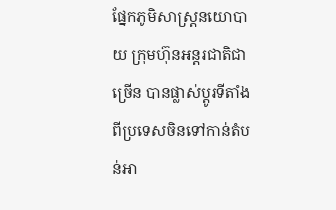ផ្នែកភូមិសាស្ត្រនយោបាយ ក្រុមហ៊ុនអន្តរជាតិជាច្រើន បានផ្លាស់ប្តូរទីតាំងពីប្រទេសចិនទៅកាន់តំបន់អា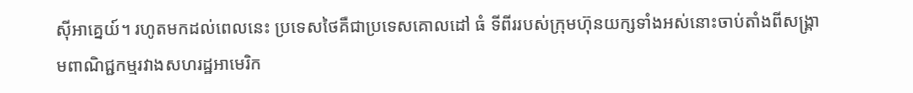ស៊ីអាគ្នេយ៍។ រហូតមកដល់ពេលនេះ ប្រទេសថៃគឺជាប្រទេសគោលដៅ ធំ ទីពីររបស់ក្រុមហ៊ុនយក្សទាំងអស់នោះចាប់តាំងពីសង្រ្គាមពាណិជ្ជកម្មរវាងសហរដ្ឋអាមេរិក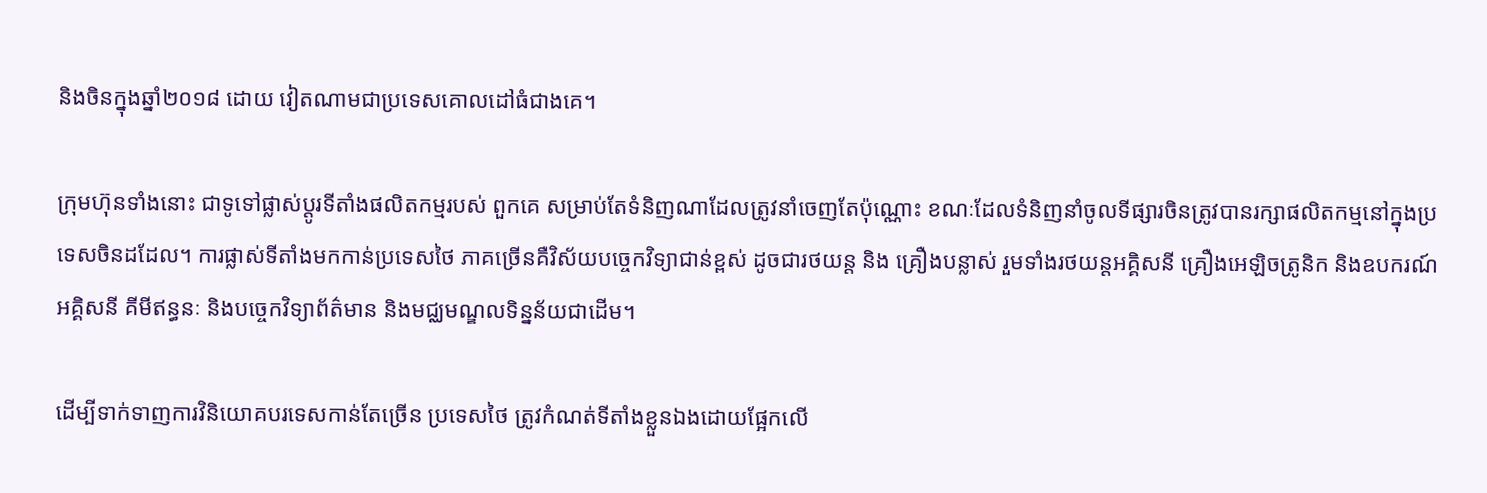និងចិនក្នុងឆ្នាំ២០១៨ ដោយ វៀតណាមជាប្រទេសគោលដៅធំជាងគេ។

ក្រុមហ៊ុនទាំងនោះ ជាទូទៅផ្លាស់ប្តូរទីតាំងផលិតកម្មរបស់ ពួកគេ សម្រាប់តែទំនិញណាដែលត្រូវនាំចេញតែប៉ុណ្ណោះ ខណៈដែលទំនិញនាំចូលទីផ្សារចិនត្រូវបានរក្សាផលិតកម្មនៅក្នុងប្រទេសចិនដដែល។ ការផ្លាស់ទីតាំងមកកាន់ប្រទេសថៃ ភាគច្រើនគឺវិស័យបច្ចេកវិទ្យាជាន់ខ្ពស់ ដូចជារថយន្ត និង គ្រឿងបន្លាស់ រួមទាំងរថយន្តអគ្គិសនី គ្រឿងអេឡិចត្រូនិក និងឧបករណ៍អគ្គិសនី គីមីឥន្ធនៈ និងបច្ចេកវិទ្យាព័ត៌មាន និងមជ្ឈមណ្ឌលទិន្នន័យជាដើម។

ដើម្បីទាក់ទាញការវិនិយោគបរទេសកាន់តែច្រើន ប្រទេសថៃ ត្រូវកំណត់ទីតាំងខ្លួនឯងដោយផ្អែកលើ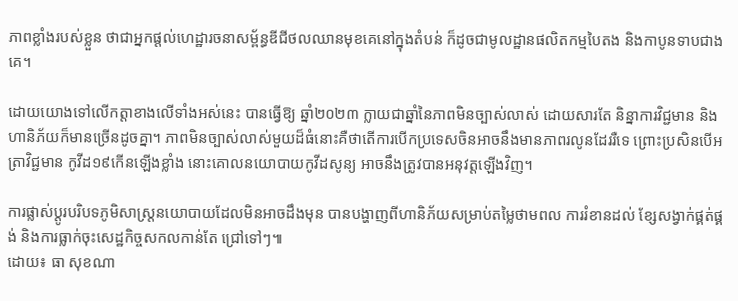ភាពខ្លាំងរបស់ខ្លួន ថាជាអ្នកផ្តល់ហេដ្ឋារចនាសម្ព័ន្ធឌីជីថលឈានមុខគេនៅក្នុងតំបន់ ក៏ដូចជាមូលដ្ឋានផលិតកម្មបៃតង និងកាបូនទាបជាងគេ។

ដោយយោងទៅលើកត្តាខាងលើទាំងអស់នេះ បានធ្វើឱ្យ ឆ្នាំ២០២៣ ក្លាយជាឆ្នាំនៃភាពមិនច្បាស់លាស់ ដោយសារតែ និន្នាការវិជ្ជមាន និងហានិភ័យក៏មានច្រើនដូចគ្នា។ ភាពមិនច្បាស់លាស់មួយដ៏ធំនោះគឺថាតើការបើកប្រទេសចិនអាចនឹងមានភាពរលូនដែររឺទេ ព្រោះប្រសិនបើអត្រាវិជ្ជមាន កូវីដ១៩កើនឡើងខ្លាំង នោះគោលនយោបាយកូវីដសូន្យ អាចនឹងត្រូវបានអនុវត្តឡើងវិញ។

ការផ្លាស់ប្ដូរបរិបទភូមិសាស្ត្រនយោបាយដែលមិនអាចដឹងមុន បានបង្ហាញពីហានិភ័យសម្រាប់តម្លៃថាមពល ការរំខានដល់ ខ្សែសង្វាក់ផ្គត់ផ្គង់ និងការធ្លាក់ចុះសេដ្ឋកិច្ចសកលកាន់តែ ជ្រៅទៅៗ៕
ដោយ៖ ធា សុខណា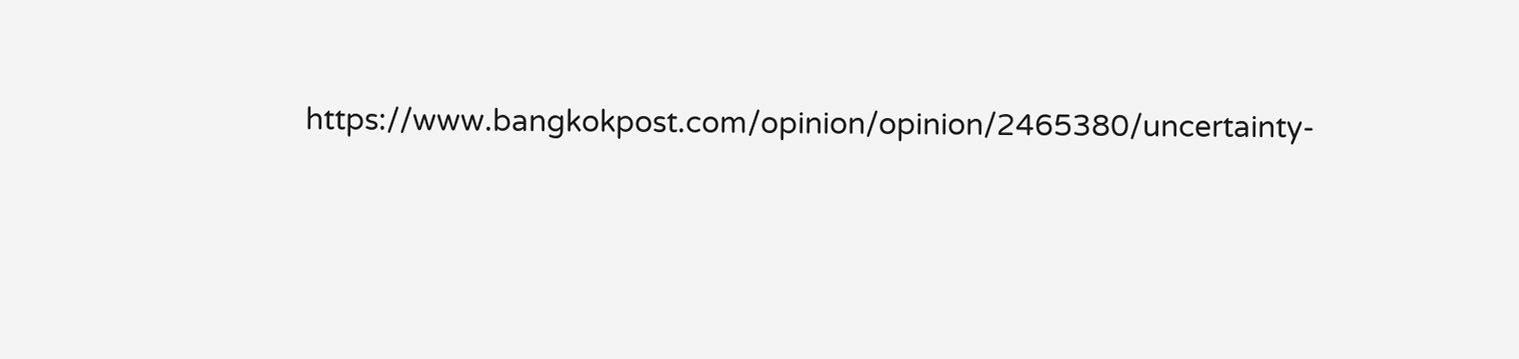https://www.bangkokpost.com/opinion/opinion/2465380/uncertainty-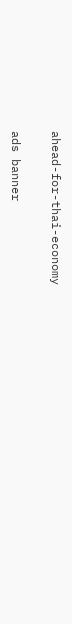ahead-for-thai-economy

ads banner